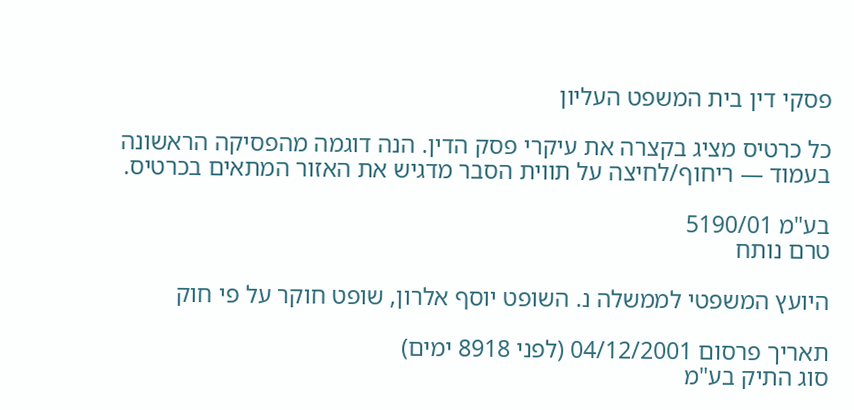פסקי דין בית המשפט העליון

כל כרטיס מציג בקצרה את עיקרי פסק הדין. הנה דוגמה מהפסיקה הראשונה בעמוד — ריחוף/לחיצה על תווית הסבר מדגיש את האזור המתאים בכרטיס.

בע"מ 5190/01
טרם נותח

היועץ המשפטי לממשלה נ. השופט יוסף אלרון, שופט חוקר על פי חוק

תאריך פרסום 04/12/2001 (לפני 8918 ימים)
סוג התיק בע"מ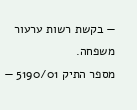— בקשת רשות ערעור משפחה.
מספר התיק 5190/01 —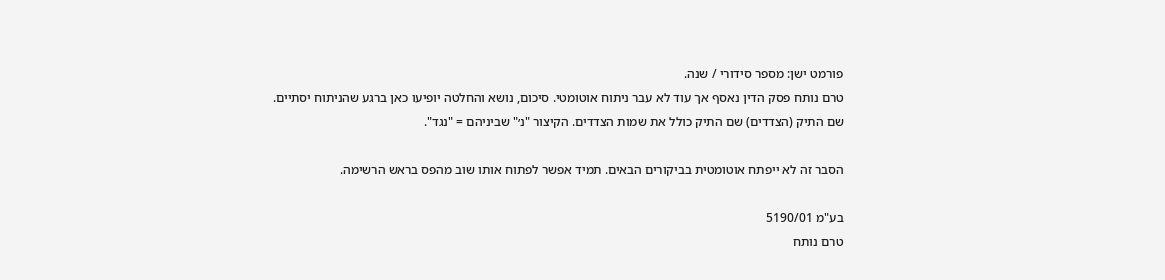פורמט ישן: מספר סידורי / שנה.
טרם נותח פסק הדין נאסף אך עוד לא עבר ניתוח אוטומטי. סיכום, נושא והחלטה יופיעו כאן ברגע שהניתוח יסתיים.
שם התיק (הצדדים) שם התיק כולל את שמות הצדדים. הקיצור "נ׳" שביניהם = "נגד".

הסבר זה לא ייפתח אוטומטית בביקורים הבאים. תמיד אפשר לפתוח אותו שוב מהפס בראש הרשימה.

בע"מ 5190/01
טרם נותח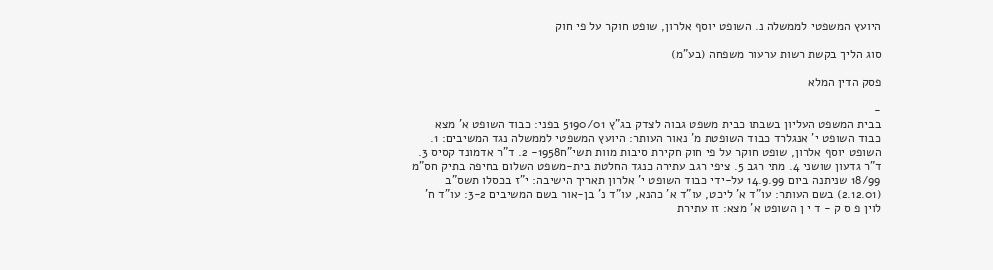היועץ המשפטי לממשלה נ. השופט יוסף אלרון, שופט חוקר על פי חוק

סוג הליך בקשת רשות ערעור משפחה (בע"מ)

פסק הדין המלא

-
בבית המשפט העליון בשבתו כבית משפט גבוה לצדק בג"ץ 5190/01 בפני: כבוד השופט א' מצא כבוד השופט י' אנגלרד כבוד השופטת מ' נאור העותר: היועץ המשפטי לממשלה נגד המשיבים: 1. השופט יוסף אלרון, שופט חוקר על פי חוק חקירת סיבות מוות תשי"ח1958- 2. ד"ר אדמונד קסיס 3. ד"ר גדעון שושני 4. מתי רגב 5. ציפי רגב עתירה כנגד החלטת בית-משפט השלום בחיפה בתיק חס"מ 18/99 שניתנה ביום 14.9.99 על-ידי כבוד השופט י' אלרון תאריך הישיבה: י"ז בכסלו תשס"ב (2.12.01) בשם העותר: עו"ד א' ליכט, עו"ד א' כהנא, עו"ד נ' בן-אור בשם המשיבים 3-2: עו"ד ח' לוין פ ס ק - ד י ן השופט א' מצא: זו עתירת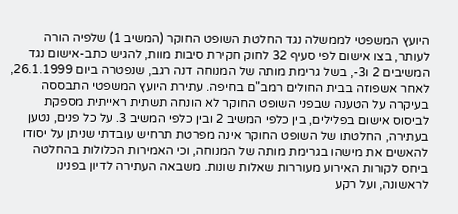היועץ המשפטי לממשלה נגד החלטת השופט החוקר (המשיב 1) שלפיה הורה לעותר, בצו אישום לפי סעיף 32 לחוק חקירת סיבות מוות, להגיש כתב-אישום נגד המשיבים 2 ו3-, בשל גרימת מותה של המנוחה דנה רגב, שנפטרה ביום 26.1.1999, לאחר אשפוזה בבית החולים רמב"ם בחיפה. עתירת היועץ המשפטי התבססה בעיקרה על הטענה שבפני השופט החוקר לא הונחה תשתית ראייתית מספקת לביסוס אישום בפלילים, בין כלפי המשיב 2 ובין כלפי המשיב 3. על כל פנים, נטען בעתירה, החלטתו של השופט החוקר אינה מפרטת תרחיש עובדתי שניתן על יסודו להאשים את מישהו בגרימת מותה של המנוחה, וכי האמירות הכלולות בהחלטה ביחס לקורות האירוע מעוררות שאלות שונות. משבאה העתירה לדיון בפנינו לראשונה, ועל רקע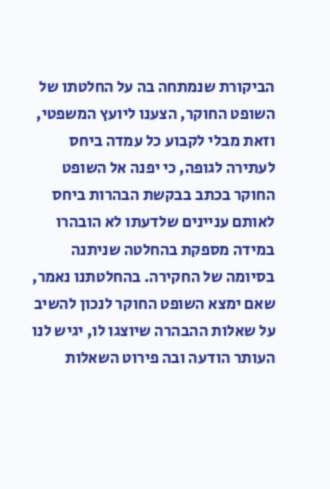הביקורת שנמתחה בה על החלטתו של השופט החוקר, הצענו ליועץ המשפטי, וזאת מבלי לקבוע כל עמדה ביחס לעתירה לגופה, כי יפנה אל השופט החוקר בכתב בבקשת הבהרות ביחס לאותם עניינים שלדעתו לא הובהרו במידה מספקת בהחלטה שניתנה בסיומה של החקירה. בהחלטתנו נאמר, שאם ימצא השופט החוקר לנכון להשיב על שאלות ההבהרה שיוצגו לו, יגיש לנו העותר הודעה ובה פירוט השאלות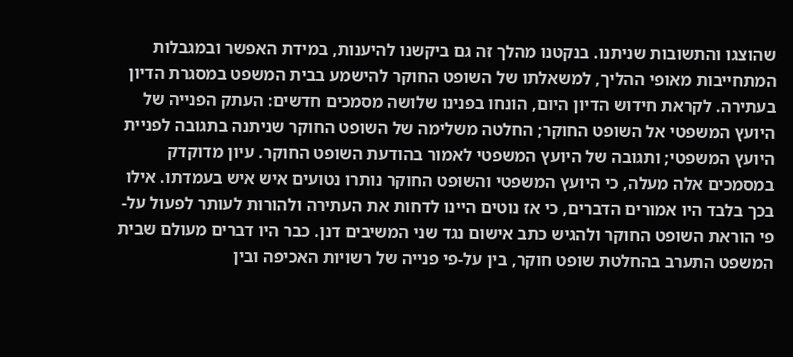שהוצגו והתשובות שניתנו. בנקטנו מהלך זה גם ביקשנו להיענות, במידת האפשר ובמגבלות המתחייבות מאופי ההליך, למשאלתו של השופט החוקר להישמע בבית המשפט במסגרת הדיון בעתירה. לקראת חידוש הדיון היום, הונחו בפנינו שלושה מסמכים חדשים: העתק הפנייה של היועץ המשפטי אל השופט החוקר; החלטה משלימה של השופט החוקר שניתנה בתגובה לפניית היועץ המשפטי; ותגובה של היועץ המשפטי לאמור בהודעת השופט החוקר. עיון מדוקדק במסמכים אלה מעלה, כי היועץ המשפטי והשופט החוקר נותרו נטועים איש איש בעמדתו. אילו בכך בלבד היו אמורים הדברים, כי אז נוטים היינו לדחות את העתירה ולהורות לעותר לפעול על-פי הוראת השופט החוקר ולהגיש כתב אישום נגד שני המשיבים דנן. כבר היו דברים מעולם שבית המשפט התערב בהחלטת שופט חוקר, בין על-פי פנייה של רשויות האכיפה ובין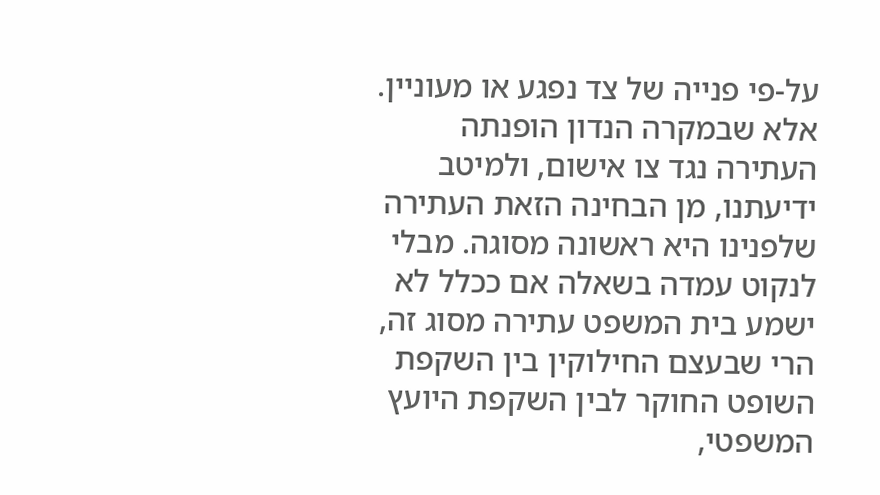על-פי פנייה של צד נפגע או מעוניין. אלא שבמקרה הנדון הופנתה העתירה נגד צו אישום, ולמיטב ידיעתנו, מן הבחינה הזאת העתירה שלפנינו היא ראשונה מסוגה. מבלי לנקוט עמדה בשאלה אם ככלל לא ישמע בית המשפט עתירה מסוג זה, הרי שבעצם החילוקין בין השקפת השופט החוקר לבין השקפת היועץ המשפטי,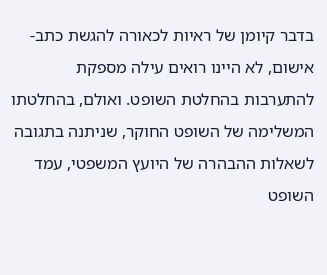בדבר קיומן של ראיות לכאורה להגשת כתב-אישום, לא היינו רואים עילה מספקת להתערבות בהחלטת השופט. ואולם, בהחלטתו המשלימה של השופט החוקר, שניתנה בתגובה לשאלות ההבהרה של היועץ המשפטי, עמד השופט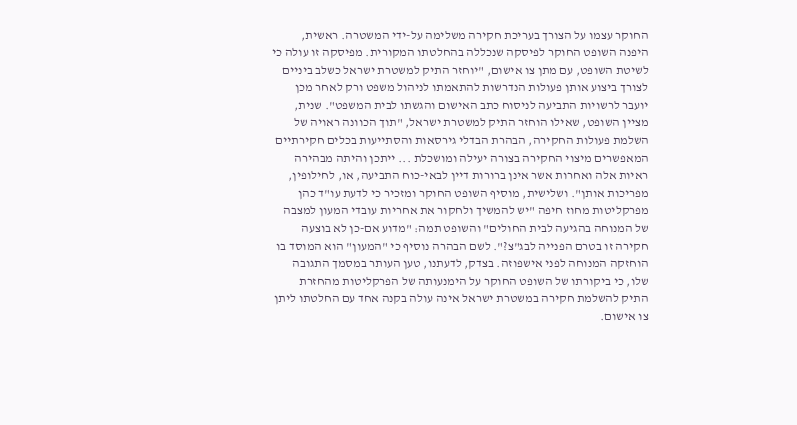החוקר עצמו על הצורך בעריכת חקירה משלימה על-ידי המשטרה. ראשית, היפנה השופט החוקר לפיסקה שנכללה בהחלטתו המקורית. מפיסקה זו עולה כי לשיטת השופט, עם מתן צו אישום, "יוחזר התיק למשטרת ישראל כשלב ביניים לצורך ביצוע אותן פעולות הנדרשות להתאמתו לניהול משפט ורק לאחר מכן יועבר לרשויות התביעה לניסוח כתב האישום והגשתו לבית המשפט". שנית, מציין השופט, שאילו הוחזר התיק למשטרת ישראל, "תוך הכוונה ראויה של השלמת פעולות החקירה, הבהרת הבדלי גירסאות והסתייעות בכלים חקירתיים המאפשרים מיצוי החקירה בצורה יעילה ומושכלת ... ייתכן והיתה מבהירה ראיות אלה ואחרות אשר אינן ברורות דיין לבאי-כוח התביעה, או, לחילופין, מפריכות אותן". ושלישית, מוסיף השופט החוקר ומזכיר כי לדעת עו"ד כהן מפרקליטות מחוז חיפה "יש להמשיך ולחקור את אחריות עובדי המעון למצבה של המנוחה בהגיעה לבית החולים" והשופט תמה: "מדוע אם-כן לא בוצעה חקירה זו בטרם הפנייה לבג"צ?". לשם הבהרה נוסיף כי "המעון" הוא המוסד בו הוחזקה המנוחה לפני אישפוזה. בצדק, לדעתנו, טען העותר במסמך התגובה שלו, כי ביקורתו של השופט החוקר על הימנעותה של הפרקליטות מהחזרת התיק להשלמת חקירה במשטרת ישראל אינה עולה בקנה אחד עם החלטתו ליתן צו אישום.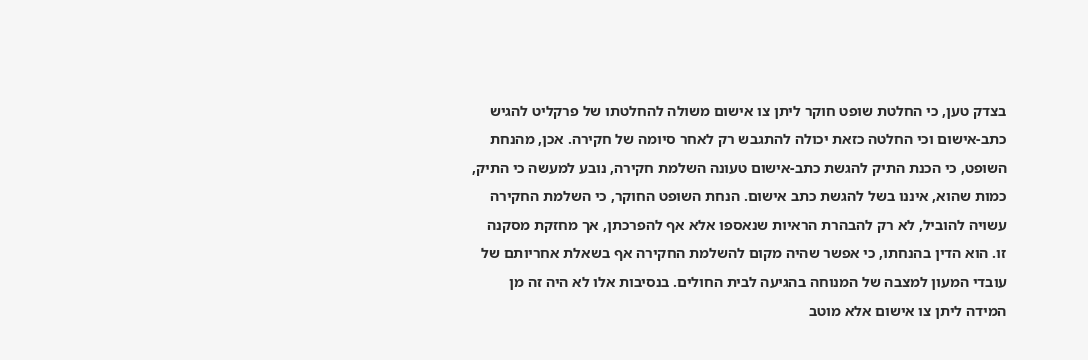בצדק טען, כי החלטת שופט חוקר ליתן צו אישום משולה להחלטתו של פרקליט להגיש כתב-אישום וכי החלטה כזאת יכולה להתגבש רק לאחר סיומה של חקירה. אכן, מהנחת השופט, כי הכנת התיק להגשת כתב-אישום טעונה השלמת חקירה, נובע למעשה כי התיק, כמות שהוא, איננו בשל להגשת כתב אישום. הנחת השופט החוקר, כי השלמת החקירה עשויה להוביל, לא רק להבהרת הראיות שנאספו אלא אף להפרכתן, אך מחזקת מסקנה זו. הוא הדין בהנחתו, כי אפשר שהיה מקום להשלמת החקירה אף בשאלת אחריותם של עובדי המעון למצבה של המנוחה בהגיעה לבית החולים. בנסיבות אלו לא היה זה מן המידה ליתן צו אישום אלא מוטב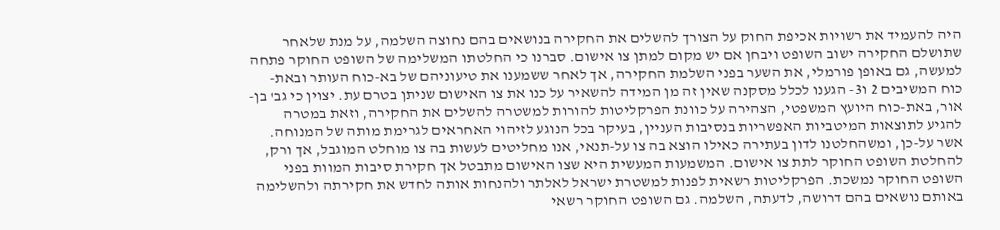היה להעמיד את רשויות אכיפת החוק על הצורך להשלים את החקירה בנושאים בהם נחוצה השלמה, על מנת שלאחר שתושלם החקירה ישוב השופט ויבחן אם יש מקום למתן צו אישום. סברנו כי החלטתו המשלימה של השופט החוקר פתחה למעשה, גם באופן פורמלי, את השער בפני השלמת החקירה, אך לאחר ששמענו את טיעוניהם של בא-כוח העותר ובאת-כוח המשיבים 2 ו3- הגענו לכלל מסקנה שאין זה מן המידה להשאיר על כנו את צו האישום שניתן בטרם עת. יצוין כי גב' בן-אור, באת-כוח היועץ המשפטי, הצהירה על כוונת הפרקליטות להורות למשטרה להשלים את החקירה, וזאת במטרה להגיע לתוצאות המיטביות האפשריות בנסיבות העניין, בעיקר בכל הנוגע לזיהוי האחראים לגרימת מותה של המנוחה. אשר על-כן, ומשהחלטנו לדון בעתירה כאילו הוצא בה צו על-תנאי, אנו מחליטים לעשות בה צו מוחלט המוגבל, אך ורק, להחלטת השופט החוקר לתת צו אישום. המשמעות המעשית היא שצו האישום מתבטל אך חקירת סיבות המוות בפני השופט החוקר נמשכת. הפרקליטות רשאית לפנות למשטרת ישראל לאלתר ולהנחות אותה לחדש את חקירתה ולהשלימה באותם נושאים בהם דרושה, לדעתה, השלמה. גם השופט החוקר רשאי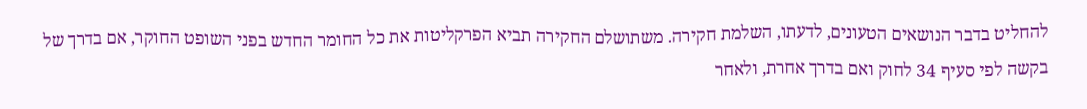להחליט בדבר הנושאים הטעונים, לדעתו, השלמת חקירה. משתושלם החקירה תביא הפרקליטות את כל החומר החדש בפני השופט החוקר, אם בדרך של בקשה לפי סעיף 34 לחוק ואם בדרך אחרת, ולאחר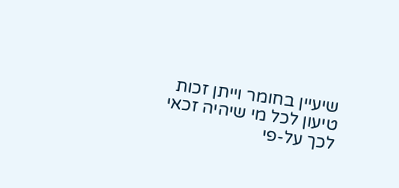שיעיין בחומר וייתן זכות טיעון לכל מי שיהיה זכאי לכך על-פי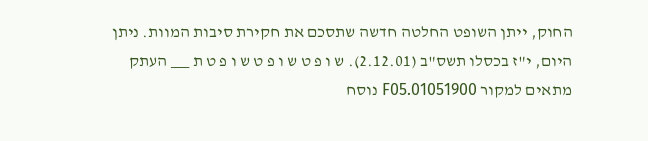החוק, ייתן השופט החלטה חדשה שתסכם את חקירת סיבות המוות. ניתן היום, י"ז בכסלו תשס"ב (2.12.01). ש ו פ ט ש ו פ ט ש ו פ ט ת ___ העתק מתאים למקור 01051900.F05 נוסח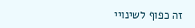זה כפוף לשינויי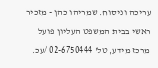עריכה וניסוח. שמריהו כהן - מזכיר ראשי בבית המשפט העליון פועל מרכז מידע, טל' 02-6750444 /עכ.